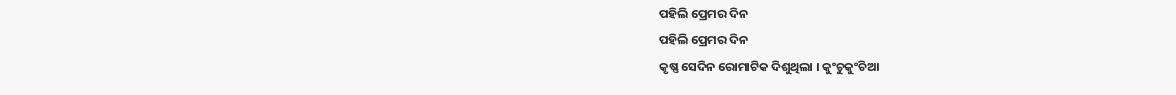ପହିଲି ପ୍ରେମର ଦିନ
ପହିଲି ପ୍ରେମର ଦିନ
କୃଷ୍ଣ ସେଦିନ ରୋମାଟିକ ଦିଶୁଥିଲା । କୁଂଚୁକୁଂଚିଆ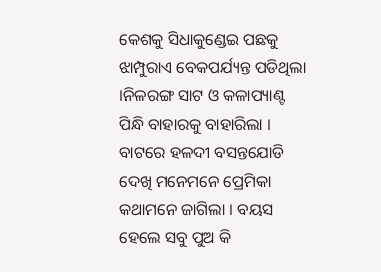କେଶକୁ ସିଧାକୁଣ୍ଡେଇ ପଛକୁ ଝାମ୍ପୁରାଏ ବେକପର୍ଯ୍ୟନ୍ତ ପଡିଥିଲା ।ନିଳରଙ୍ଗ ସାଟ ଓ କଳାପ୍ୟାଣ୍ଟ ପିନ୍ଧି ବାହାରକୁ ବାହାରିଲା । ବାଟରେ ହଳଦୀ ବସନ୍ତଯୋଡି ଦେଖି ମନେମନେ ପ୍ରେମିକା କଥାମନେ ଜାଗିଲା । ବୟସ ହେଲେ ସବୁ ପୁଅ କି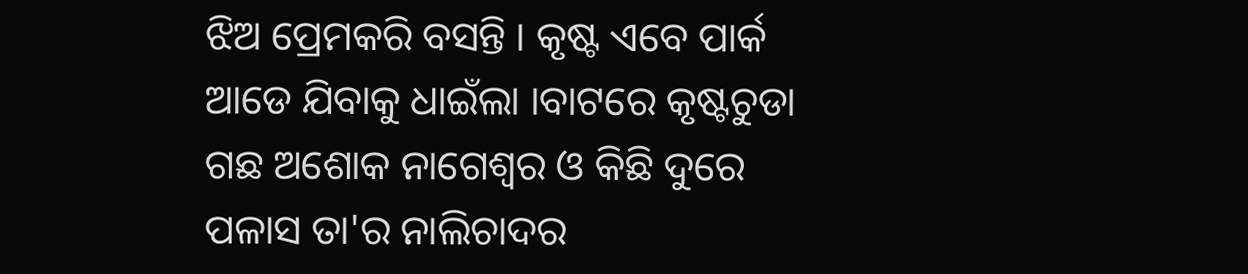ଝିଅ ପ୍ରେମକରି ବସନ୍ତି । କୃଷ୍ଟ ଏବେ ପାର୍କ ଆଡେ ଯିବାକୁ ଧାଇଁଲା ।ବାଟରେ କୃଷ୍ଟଚୁଡା ଗଛ ଅଶୋକ ନାଗେଶ୍ୱର ଓ କିଛି ଦୁରେ ପଳାସ ତା'ର ନାଲିଚାଦର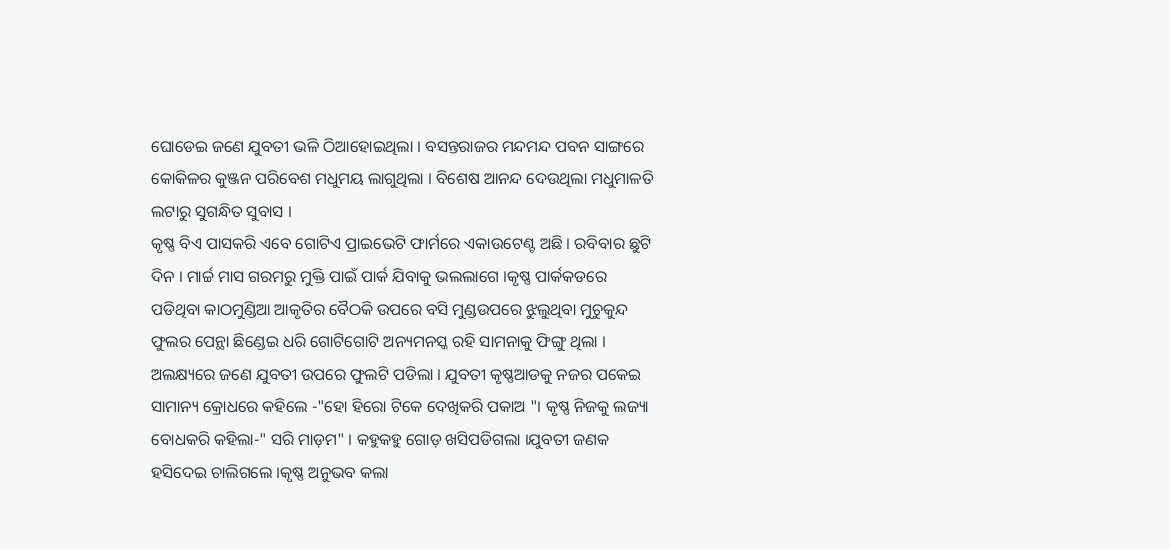ଘୋଡେଇ ଜଣେ ଯୁବତୀ ଭଳି ଠିଆହୋଇଥିଲା । ବସନ୍ତରାଜର ମନ୍ଦମନ୍ଦ ପବନ ସାଙ୍ଗରେ କୋକିଳର କୁଞ୍ଜନ ପରିବେଶ ମଧୁମୟ ଲାଗୁଥିଲା । ବିଶେଷ ଆନନ୍ଦ ଦେଉଥିଲା ମଧୁମାଳତି ଲଟାରୁ ସୁଗନ୍ଧିତ ସୁବାସ ।
କୃଷ୍ଣ ବିଏ ପାସକରି ଏବେ ଗୋଟିଏ ପ୍ରାଇଭେଟି ଫାର୍ମରେ ଏକାଉଟେଣ୍ଟ ଅଛି । ରବିବାର ଛୁଟି ଦିନ । ମାର୍ଚ୍ଚ ମାସ ଗରମରୁ ମୁକ୍ତି ପାଇଁ ପାର୍କ ଯିବାକୁ ଭଲଲାଗେ ।କୃଷ୍ଣ ପାର୍କକଡରେ ପଡିଥିବା କାଠମୁଣ୍ଡିଆ ଆକୃତିର ବୈଠକି ଉପରେ ବସି ମୁଣ୍ଡଉପରେ ଝୁଲୁଥିବା ମୁଚୁକୁନ୍ଦ ଫୁଲର ପେନ୍ଥା ଛିଣ୍ଡେଇ ଧରି ଗୋଟିଗୋଟି ଅନ୍ୟମନସ୍କ ରହି ସାମନାକୁ ଫିଙ୍ଗୁ ଥିଲା । ଅଲକ୍ଷ୍ୟରେ ଜଣେ ଯୁବତୀ ଉପରେ ଫୁଲଟି ପଡିଲା । ଯୁବତୀ କୃଷ୍ଣଆଡକୁ ନଜର ପକେଇ ସାମାନ୍ୟ କ୍ରୋଧରେ କହିଲେ -"ହୋ ହିରୋ ଟିକେ ଦେଖିକରି ପକାଅ "। କୃଷ୍ଣ ନିଜକୁ ଲଜ୍ୟା ବୋଧକରି କହିଲା-" ସରି ମାଡ଼ମ" । କହୁକହୁ ଗୋଡ଼ ଖସିପଡିଗଲା ।ଯୁବତୀ ଜଣକ ହସିଦେଇ ଚାଲିଗଲେ ।କୃଷ୍ଣ ଅନୁଭବ କଲା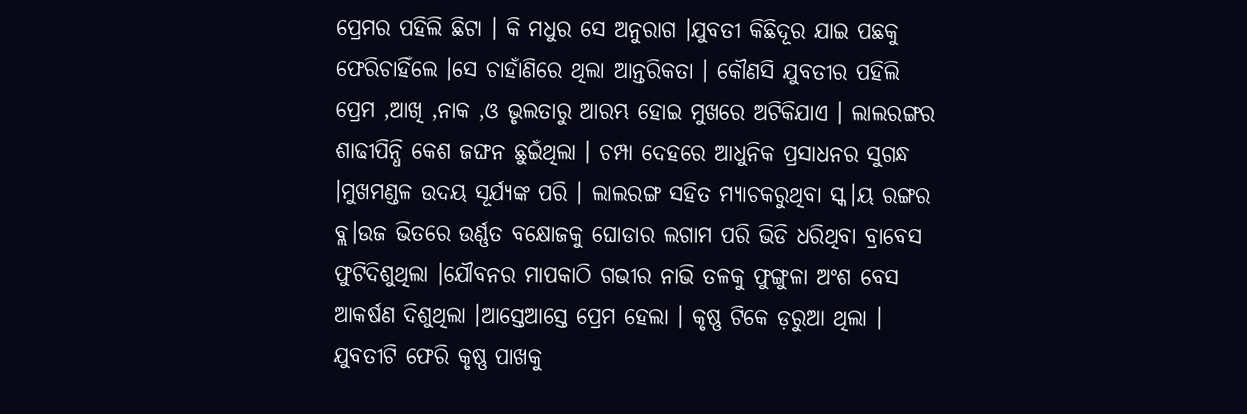ପ୍ରେମର ପହିଲି ଛିଟା । କି ମଧୁର ସେ ଅନୁରାଗ ।ଯୁବତୀ କିଛିଦୂର ଯାଇ ପଛକୁ ଫେରିଚାହିଁଲେ ।ସେ ଚାହାଁଣିରେ ଥିଲା ଆନ୍ତରିକତା । କୌଣସି ଯୁବତୀର ପହିଲି ପ୍ରେମ ,ଆଖି ,ନାକ ,ଓ ଭୃଲତାରୁ ଆରମ୍ଭ ହୋଇ ମୁଖରେ ଅଟିକିଯାଏ । ଲାଲରଙ୍ଗର ଶାଢୀପିନ୍ଧି କେଶ ଜଙ୍ଘନ ଛୁଇଁଥିଲା । ଚମ୍ପା ଦେହରେ ଆଧୁନିକ ପ୍ରସାଧନର ସୁଗନ୍ଧ ।ମୁଖମଣ୍ଡଳ ଉଦୟ ସୂର୍ଯ୍ୟଙ୍କ ପରି । ଲାଲରଙ୍ଗ ସହିତ ମ୍ୟାଚକରୁଥିବା ସ୍କ।ୟ ରଙ୍ଗର ବ୍ଲ।ଉଜ ଭିତରେ ଉର୍ଣ୍ଣତ ବକ୍ଷୋଜକୁ ଘୋଡାର ଲଗାମ ପରି ଭିଡି ଧରିଥିବା ବ୍ରାବେସ ଫୁଟିଦିଶୁଥିଲା ।ଯୌବନର ମାପକାଠି ଗଭୀର ନାଭି ତଳକୁ ଫୁଙ୍ଗୁଳା ଅଂଶ ବେସ ଆକର୍ଷଣ ଦିଶୁଥିଲା ।ଆସ୍ତେଆସ୍ତେ ପ୍ରେମ ହେଲା । କୃଷ୍ଣ ଟିକେ ଡ଼ରୁଆ ଥିଲା । ଯୁବତୀଟି ଫେରି କୃଷ୍ଣ ପାଖକୁ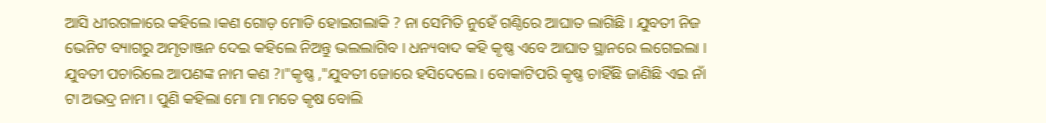ଆସି ଧୀରଗଳାରେ କହିଲେ ।କଣ ଗୋଡ଼ ମୋଡି ହୋଇଗଲାକି ? ନା ସେମିତି ନୁହେଁ ଗଣ୍ଠିରେ ଆଘାତ ଲାଗିଛି । ଯୁବତୀ ନିଜ ଭେନିଟ ବ୍ୟାଗରୁ ଅମୃତାଞ୍ଜନ ଦେଇ କହିଲେ ନିଅନ୍ତୁ ଭଲଲାଗିବ । ଧନ୍ୟବାଦ କହି କୃଷ୍ଣ ଏବେ ଆଘାତ ସ୍ଥାନରେ ଲଗେଇଲା । ଯୁବତୀ ପଚାରିଲେ ଆପଣଙ୍କ ନାମ କଣ ?।"କୃଷ୍ଣ ,"ଯୁବତୀ ଜୋରେ ହସିଦେଲେ । ବୋକାଟିପରି କୃଷ୍ଣ ଚାହିଁଛି ଜାଣିଛି ଏଇ ନାଁ ଟା ଅଭଦ୍ର ନାମ । ପୁଣି କହିଲା ମୋ ମା ମତେ କୃଷ ବୋଲି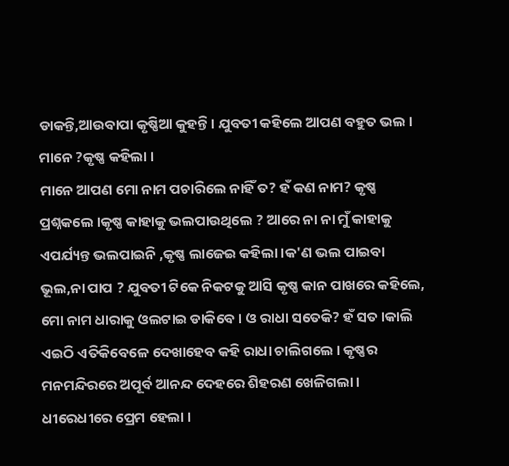ଡାକନ୍ତି,ଆଉବାପା କୃଷ୍ଣିଆ କୁହନ୍ତି । ଯୁବତୀ କହିଲେ ଆପଣ ବହୁତ ଭଲ । ମାନେ ?କୃଷ୍ଣ କହିଲା ।
ମାନେ ଆପଣ ମୋ ନାମ ପଚାରିଲେ ନାହିଁ ତ? ହଁ କଣ ନାମ? କୃଷ୍ଣ ପ୍ରଶ୍ନକଲେ ।କୃଷ୍ଣ କାହାକୁ ଭଲପାଉଥିଲେ ? ଆରେ ନା ନା ମୁଁ କାହାକୁ ଏପର୍ଯ୍ୟନ୍ତ ଭଲପାଇନି ,କୃଷ୍ଣ ଲାଜେଇ କହିଲା ।କ'ଣ ଭଲ ପାଇବା ଭୂଲ,ନା ପାପ ? ଯୁବତୀ ଟିକେ ନିକଟକୁ ଆସି କୃଷ୍ଣ କାନ ପାଖରେ କହିଲେ, ମୋ ନାମ ଧାରାକୁ ଓଲଟାଇ ଡାକିବେ । ଓ ରାଧା ସତେକି? ହଁ ସତ ।କାଲି ଏଇଠି ଏତିକିବେଳେ ଦେଖାହେବ କହି ରାଧା ଚାଲିଗଲେ । କୃଷ୍ଣର ମନମନ୍ଦିରରେ ଅପୂର୍ବ ଆନନ୍ଦ ଦେହରେ ଶିହରଣ ଖେଳିଗଲା । ଧୀରେଧୀରେ ପ୍ରେମ ହେଲା ।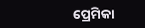ପ୍ରେମିକା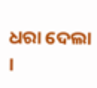ଧରା ଦେଲା ।